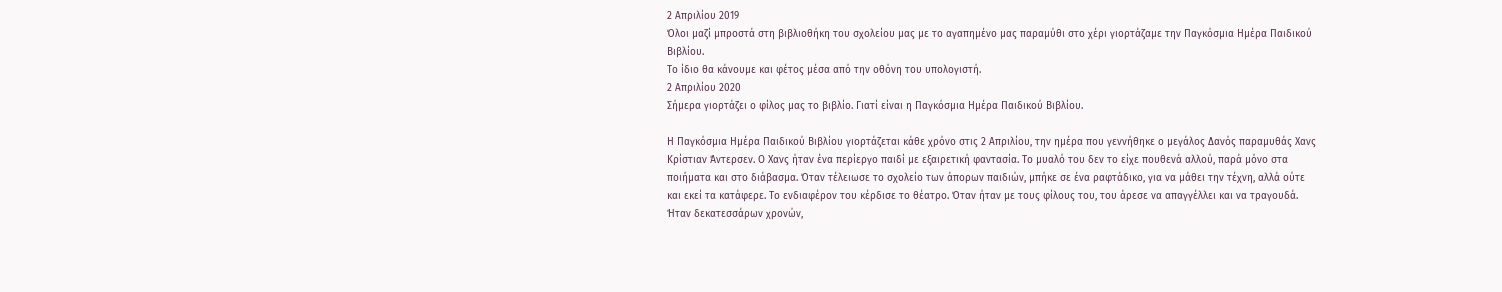2 Απριλίου 2019
Όλοι μαζί μπροστά στη βιβλιοθήκη του σχολείου μας με το αγαπημένο μας παραμύθι στο χέρι γιορτάζαμε την Παγκόσμια Ημέρα Παιδικού Βιβλίου.
Το ίδιο θα κάνουμε και φέτος μέσα από την οθόνη του υπολογιστή.
2 Απριλίου 2020
Σήμερα γιορτάζει ο φίλος μας το βιβλίο. Γιατί είναι η Παγκόσμια Ημέρα Παιδικού Βιβλίου.

Η Παγκόσμια Ημέρα Παιδικού Βιβλίου γιορτάζεται κάθε χρόνο στις 2 Απριλίου, την ημέρα που γεννήθηκε ο μεγάλος Δανός παραμυθάς Χανς Κρίστιαν Άντερσεν. Ο Χανς ήταν ένα περίεργο παιδί με εξαιρετική φαντασία. Tο μυαλό του δεν το είχε πουθενά αλλού, παρά μόνο στα ποιήματα και στο διάβασμα. Όταν τέλειωσε το σχολείο των άπορων παιδιών, μπήκε σε ένα ραφτάδικο, για να μάθει την τέχνη, αλλά ούτε και εκεί τα κατάφερε. Το ενδιαφέρον του κέρδισε το θέατρο. Όταν ήταν με τους φίλους του, του άρεσε να απαγγέλλει και να τραγουδά. Ήταν δεκατεσσάρων χρονών,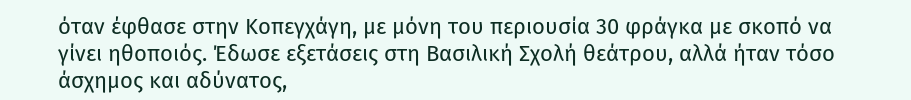όταν έφθασε στην Κοπεγχάγη, με μόνη του περιουσία 30 φράγκα με σκοπό να γίνει ηθοποιός. Έδωσε εξετάσεις στη Βασιλική Σχολή θεάτρου, αλλά ήταν τόσο άσχημος και αδύνατος,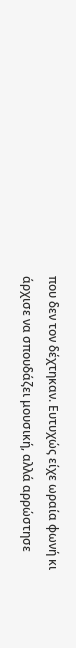που δεν τον δέχτηκαν. Ευτυχώς είχε ωραία φωνή κι άρχισε να σπουδάζει μουσική, αλλά αρρώστησε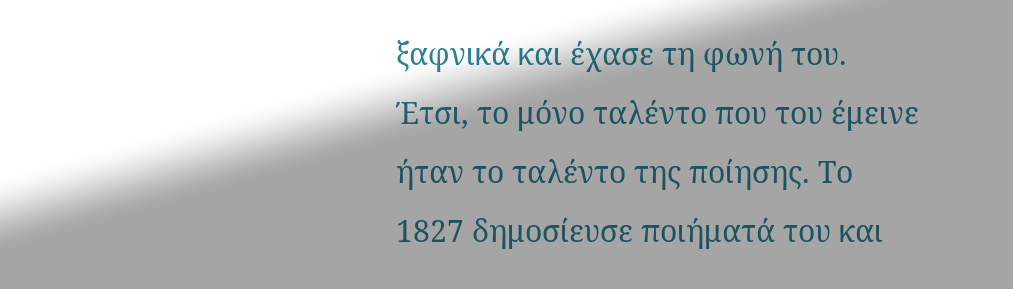ξαφνικά και έχασε τη φωνή του. Έτσι, το μόνο ταλέντο που του έμεινε ήταν το ταλέντο της ποίησης. Το 1827 δημοσίευσε ποιήματά του και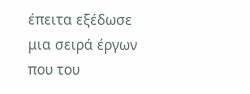έπειτα εξέδωσε μια σειρά έργων που του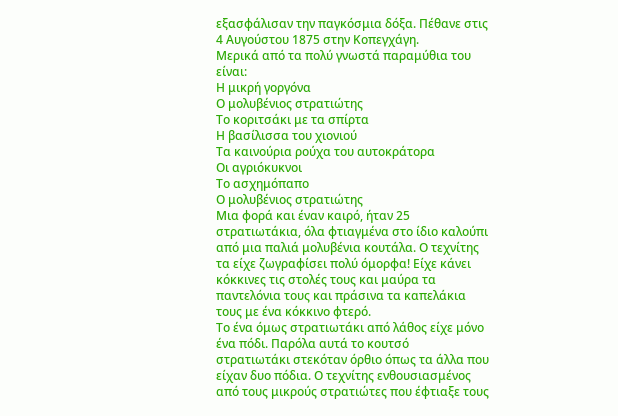εξασφάλισαν την παγκόσμια δόξα. Πέθανε στις 4 Αυγούστου 1875 στην Κοπεγχάγη.
Μερικά από τα πολύ γνωστά παραμύθια του είναι:
Η μικρή γοργόνα
Ο μολυβένιος στρατιώτης
Το κοριτσάκι με τα σπίρτα
Η βασίλισσα του χιονιού
Τα καινούρια ρούχα του αυτοκράτορα
Οι αγριόκυκνοι
Το ασχημόπαπο
Ο μολυβένιος στρατιώτης
Μια φορά και έναν καιρό, ήταν 25 στρατιωτάκια, όλα φτιαγμένα στο ίδιο καλούπι από μια παλιά μολυβένια κουτάλα. Ο τεχνίτης τα είχε ζωγραφίσει πολύ όμορφα! Είχε κάνει κόκκινες τις στολές τους και μαύρα τα παντελόνια τους και πράσινα τα καπελάκια τους με ένα κόκκινο φτερό.
Το ένα όμως στρατιωτάκι από λάθος είχε μόνο ένα πόδι. Παρόλα αυτά το κουτσό
στρατιωτάκι στεκόταν όρθιο όπως τα άλλα που είχαν δυο πόδια. Ο τεχνίτης ενθουσιασμένος από τους μικρούς στρατιώτες που έφτιαξε τους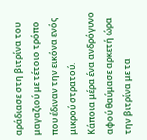αράδιασε στη βιτρίνα του μαγαζιού με τέτοιο τρόπο που έδιναν την εικόνα ενός μικρού στρατού.
Κάποια μέρα ένα ανδρόγυνο αφού θαύμασε αρκετή ώρα την βιτρίνα με τα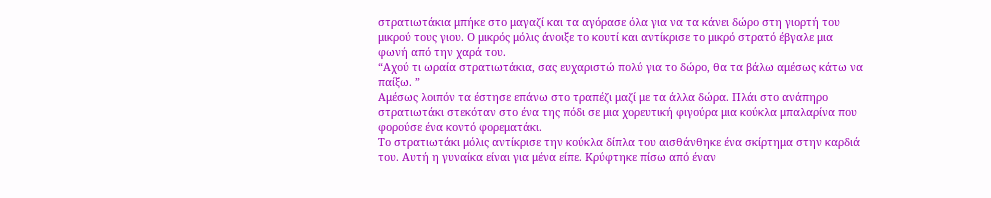στρατιωτάκια μπήκε στο μαγαζί και τα αγόρασε όλα για να τα κάνει δώρο στη γιορτή του μικρού τους γιου. Ο μικρός μόλις άνοιξε το κουτί και αντίκρισε το μικρό στρατό έβγαλε μια φωνή από την χαρά του.
“Αχού τι ωραία στρατιωτάκια, σας ευχαριστώ πολύ για το δώρο, θα τα βάλω αμέσως κάτω να παίξω. ”
Αμέσως λοιπόν τα έστησε επάνω στο τραπέζι μαζί με τα άλλα δώρα. Πλάι στο ανάπηρο στρατιωτάκι στεκόταν στο ένα της πόδι σε μια χορευτική φιγούρα μια κούκλα μπαλαρίνα που φορούσε ένα κοντό φορεματάκι.
Το στρατιωτάκι μόλις αντίκρισε την κούκλα δίπλα του αισθάνθηκε ένα σκίρτημα στην καρδιά του. Αυτή η γυναίκα είναι για μένα είπε. Κρύφτηκε πίσω από έναν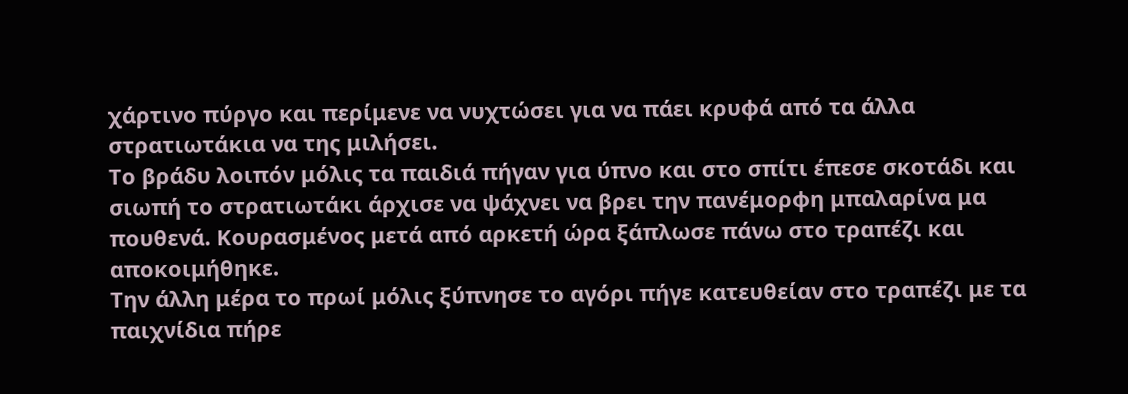χάρτινο πύργο και περίμενε να νυχτώσει για να πάει κρυφά από τα άλλα στρατιωτάκια να της μιλήσει.
Το βράδυ λοιπόν μόλις τα παιδιά πήγαν για ύπνο και στο σπίτι έπεσε σκοτάδι και σιωπή το στρατιωτάκι άρχισε να ψάχνει να βρει την πανέμορφη μπαλαρίνα μα πουθενά. Κουρασμένος μετά από αρκετή ώρα ξάπλωσε πάνω στο τραπέζι και αποκοιμήθηκε.
Την άλλη μέρα το πρωί μόλις ξύπνησε το αγόρι πήγε κατευθείαν στο τραπέζι με τα παιχνίδια πήρε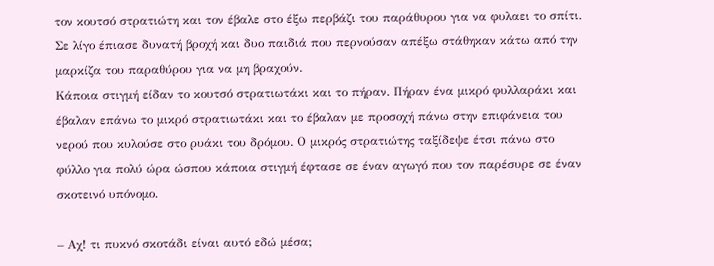τον κουτσό στρατιώτη και τον έβαλε στο έξω περβάζι του παράθυρου για να φυλαει το σπίτι. Σε λίγο έπιασε δυνατή βροχή και δυο παιδιά που περνούσαν απέξω στάθηκαν κάτω από την μαρκίζα του παραθύρου για να μη βραχούν.
Κάποια στιγμή είδαν το κουτσό στρατιωτάκι και το πήραν. Πήραν ένα μικρό φυλλαράκι και έβαλαν επάνω το μικρό στρατιωτάκι και το έβαλαν με προσοχή πάνω στην επιφάνεια του νερού που κυλούσε στο ρυάκι του δρόμου. Ο μικρός στρατιώτης ταξίδεψε έτσι πάνω στο φύλλο για πολύ ώρα ώσπου κάποια στιγμή έφτασε σε έναν αγωγό που τον παρέσυρε σε έναν σκοτεινό υπόνομο.

– Αχ! τι πυκνό σκοτάδι είναι αυτό εδώ μέσα;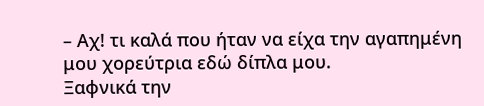– Αχ! τι καλά που ήταν να είχα την αγαπημένη μου χορεύτρια εδώ δίπλα μου.
Ξαφνικά την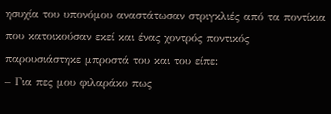ησυχία του υπονόμου αναστάτωσαν στριγκλιές από τα ποντίκια που κατοικούσαν εκεί και ένας χοντρός ποντικός παρουσιάστηκε μπροστά του και του είπε:
– Για πες μου φιλαράκο πως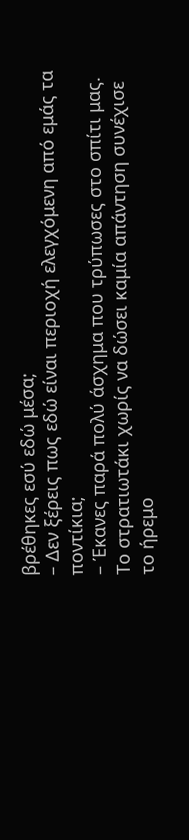βρέθηκες εσύ εδώ μέσα;
– Δεν ξέρεις πως εδώ είναι περιοχή ελεγχόμενη από εμάς τα ποντίκια;
– Έκανες παρά πολύ άσχημα που τρύπωσες στο σπίτι μας.
Το στρατιωτάκι χωρίς να δώσει καμία απάντηση συνέχισε το ήρεμο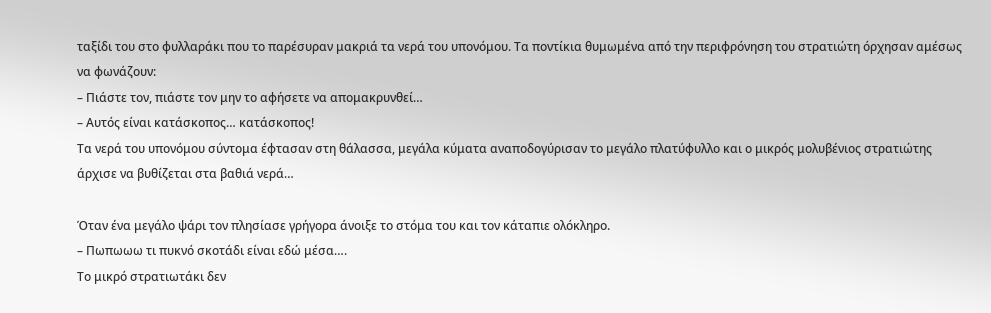ταξίδι του στο φυλλαράκι που το παρέσυραν μακριά τα νερά του υπονόμου. Τα ποντίκια θυμωμένα από την περιφρόνηση του στρατιώτη όρχησαν αμέσως να φωνάζουν:
– Πιάστε τον, πιάστε τον μην το αφήσετε να απομακρυνθεί…
– Αυτός είναι κατάσκοπος… κατάσκοπος!
Τα νερά του υπονόμου σύντομα έφτασαν στη θάλασσα, μεγάλα κύματα αναποδογύρισαν το μεγάλο πλατύφυλλο και ο μικρός μολυβένιος στρατιώτης άρχισε να βυθίζεται στα βαθιά νερά…

Όταν ένα μεγάλο ψάρι τον πλησίασε γρήγορα άνοιξε το στόμα του και τον κάταπιε ολόκληρο.
– Πωπωωω τι πυκνό σκοτάδι είναι εδώ μέσα….
Το μικρό στρατιωτάκι δεν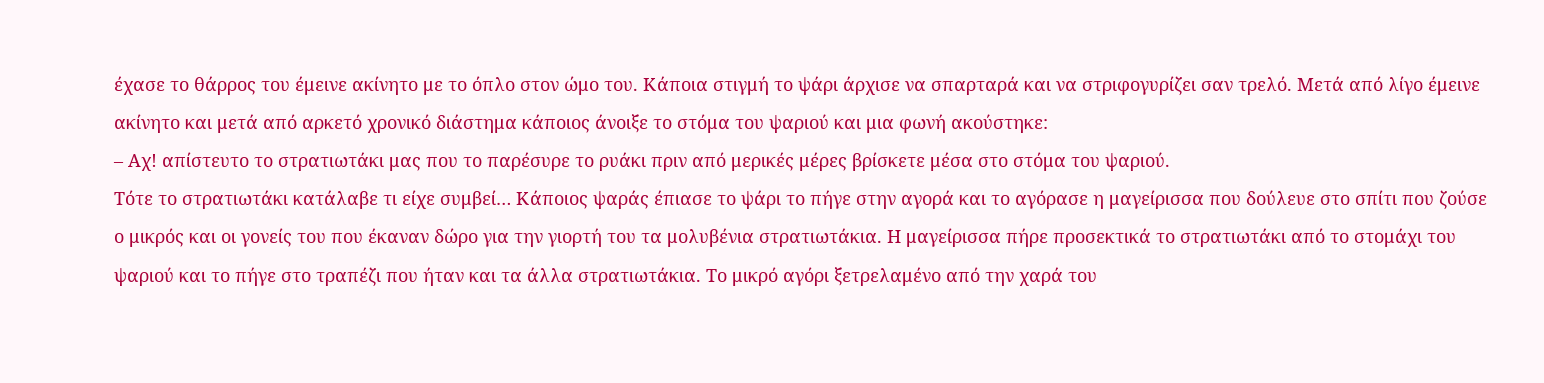έχασε το θάρρος του έμεινε ακίνητο με το όπλο στον ώμο του. Κάποια στιγμή το ψάρι άρχισε να σπαρταρά και να στριφογυρίζει σαν τρελό. Μετά από λίγο έμεινε ακίνητο και μετά από αρκετό χρονικό διάστημα κάποιος άνοιξε το στόμα του ψαριού και μια φωνή ακούστηκε:
– Αχ! απίστευτο το στρατιωτάκι μας που το παρέσυρε το ρυάκι πριν από μερικές μέρες βρίσκετε μέσα στο στόμα του ψαριού.
Τότε το στρατιωτάκι κατάλαβε τι είχε συμβεί… Κάποιος ψαράς έπιασε το ψάρι το πήγε στην αγορά και το αγόρασε η μαγείρισσα που δούλευε στο σπίτι που ζούσε ο μικρός και οι γονείς του που έκαναν δώρο για την γιορτή του τα μολυβένια στρατιωτάκια. Η μαγείρισσα πήρε προσεκτικά το στρατιωτάκι από το στομάχι του ψαριού και το πήγε στο τραπέζι που ήταν και τα άλλα στρατιωτάκια. Το μικρό αγόρι ξετρελαμένο από την χαρά του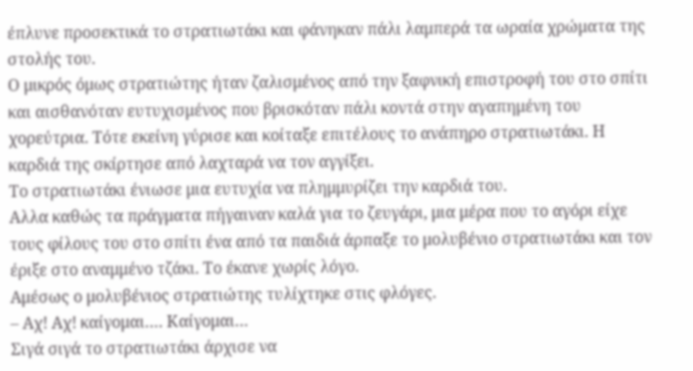έπλυνε προσεκτικά το στρατιωτάκι και φάνηκαν πάλι λαμπερά τα ωραία χρώματα της στολής του.
Ο μικρός όμως στρατιώτης ήταν ζαλισμένος από την ξαφνική επιστροφή του στο σπίτι και αισθανόταν ευτυχισμένος που βρισκόταν πάλι κοντά στην αγαπημένη του χορεύτρια. Τότε εκείνη γύρισε και κοίταξε επιτέλους το ανάπηρο στρατιωτάκι. Η καρδιά της σκίρτησε από λαχταρά να τον αγγίξει.
Το στρατιωτάκι ένιωσε μια ευτυχία να πλημμυρίζει την καρδιά του.
Αλλα καθώς τα πράγματα πήγαιναν καλά για το ζευγάρι, μια μέρα που το αγόρι είχε τους φίλους του στο σπίτι ένα από τα παιδιά άρπαξε το μολυβένιο στρατιωτάκι και τον έριξε στο αναμμένο τζάκι. Το έκανε χωρίς λόγο.
Αμέσως ο μολυβένιος στρατιώτης τυλίχτηκε στις φλόγες.
– Αχ! Αχ! καίγομαι…. Καίγομαι…
Σιγά σιγά το στρατιωτάκι άρχισε να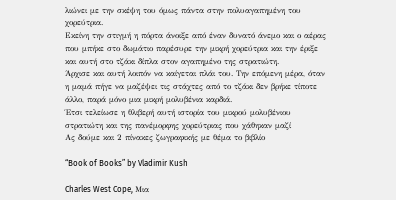λιώνει με την σκέψη του όμως πάντα στην πολυαγαπημένη του χορεύτρια.
Εκείνη την στιγμή η πόρτα άνοιξε από έναν δυνατό άνεμο και ο αέρας που μπήκε στο δωμάτιο παρέσυρε την μικρή χορεύτρια και την έριξε και αυτή στο τζάκι δίπλα στον αγαπημένο της στρατιώτη.
Άρχισε και αυτή λοιπόν να καίγεται πλάι του. Την επόμενη μέρα, όταν η μαμά πήγε να μαζέψει τις στάχτες από το τζάκι δεν βρήκε τίποτε άλλο, παρά μόνο μια μικρή μολυβένια καρδιά.
Έτσι τελείωσε η θλιβερή αυτή ιστορία του μικρού μολυβένιου στρατιώτη και της πανέμορφης χορεύτριας που χάθηκαν μαζί
Ας δούμε και 2 πίνακες ζωγραφικής με θέμα το βιβλίο

“Book of Books” by Vladimir Kush

Charles West Cope, Μια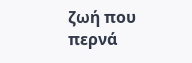ζωή που περνά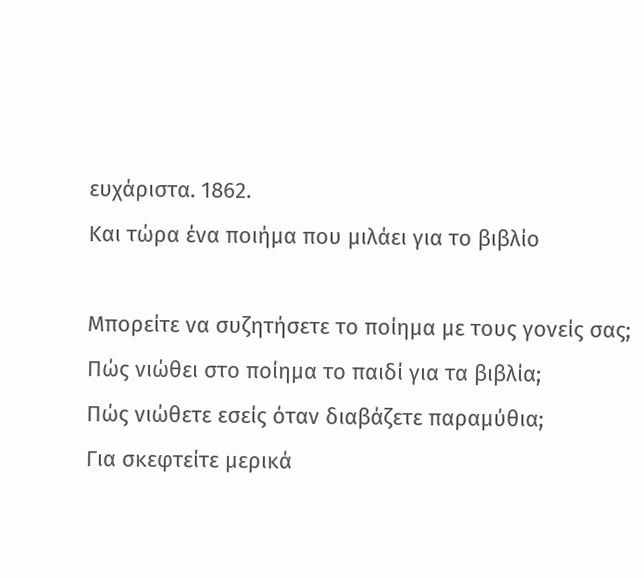ευχάριστα. 1862.
Και τώρα ένα ποιήμα που μιλάει για το βιβλίο

Μπορείτε να συζητήσετε το ποίημα με τους γονείς σας;
Πώς νιώθει στο ποίημα το παιδί για τα βιβλία;
Πώς νιώθετε εσείς όταν διαβάζετε παραμύθια;
Για σκεφτείτε μερικά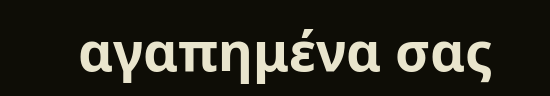αγαπημένα σας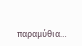παραμύθια…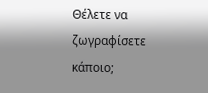Θέλετε να ζωγραφίσετε κάποιο;